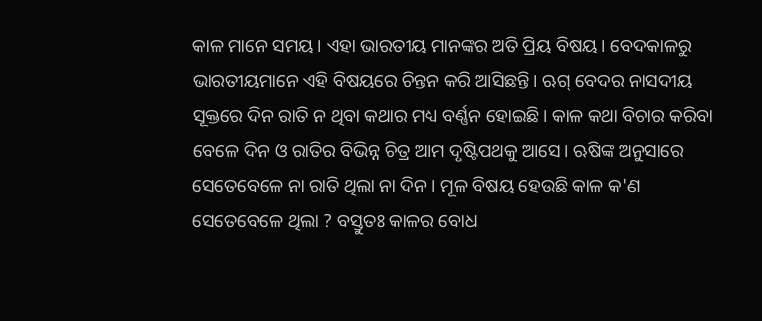କାଳ ମାନେ ସମୟ। ଏହା ଭାରତୀୟ ମାନଙ୍କର ଅତି ପ୍ରିୟ ବିଷୟ। ବେଦକାଳରୁ ଭାରତୀୟମାନେ ଏହି ବିଷୟରେ ଚିନ୍ତନ କରି ଆସିଛନ୍ତି। ଋଗ୍ ବେଦର ନାସଦୀୟ ସୂକ୍ତରେ ଦିନ ରାତି ନ ଥିବା କଥାର ମଧ୍ୟ ବର୍ଣ୍ଣନ ହୋଇଛି। କାଳ କଥା ବିଚାର କରିବା ବେଳେ ଦିନ ଓ ରାତିର ବିଭିନ୍ନ ଚିତ୍ର ଆମ ଦୃଷ୍ଟିପଥକୁ ଆସେ। ଋଷିଙ୍କ ଅନୁସାରେ ସେତେବେଳେ ନା ରାତି ଥିଲା ନା ଦିନ। ମୂଳ ବିଷୟ ହେଉଛି କାଳ କ'ଣ ସେତେବେଳେ ଥିଲା ? ବସ୍ତୁତଃ କାଳର ବୋଧ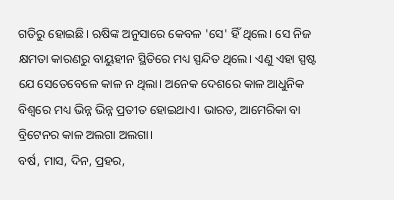ଗତିରୁ ହୋଇଛି। ଋଷିଙ୍କ ଅନୁସାରେ କେବଳ 'ସେ' ହିଁ ଥିଲେ। ସେ ନିଜ କ୍ଷମତା କାରଣରୁ ବାୟୁହୀନ ସ୍ଥିତିରେ ମଧ୍ୟ ସ୍ପନ୍ଦିତ ଥିଲେ। ଏଣୁ ଏହା ସ୍ପଷ୍ଟ ଯେ ସେତେବେଳେ କାଳ ନ ଥିଲା। ଅନେକ ଦେଶରେ କାଳ ଆଧୁନିକ ବିଶ୍ୱରେ ମଧ୍ୟ ଭିନ୍ନ ଭିନ୍ନ ପ୍ରତୀତ ହୋଇଥାଏ। ଭାରତ, ଆମେରିକା ବା ବ୍ରିଟେନର କାଳ ଅଲଗା ଅଲଗା।
ବର୍ଷ, ମାସ, ଦିନ, ପ୍ରହର,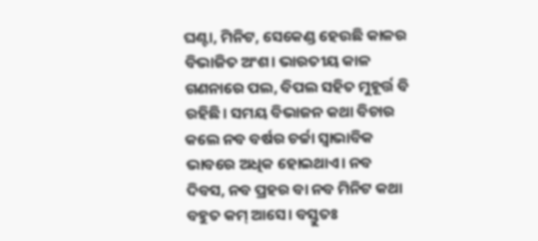ଘଣ୍ଟା, ମିନିଟ, ସେକେଣ୍ଡ ହେଉଛି କାଳର ବିଭାଜିତ ଅଂଶ। ଭାରତୀୟ କାଳ ଗଣନାରେ ପଲ, ବିପଲ ସହିତ ମୁହୂର୍ତ୍ତ ବି ରହିଛି। ସମୟ ବିଭାଜନ କଥା ବିଚାର କଲେ ନବ ବର୍ଷର ଚର୍ଚ୍ଚା ସ୍ୱାଭାବିକ ଭାବରେ ଅଧିକ ହୋଇଥାଏ। ନବ ଦିବସ, ନବ ପ୍ରହର ବା ନବ ମିନିଟ କଥା ବହୁତ କମ୍ ଆସେ। ବସ୍ତୁତଃ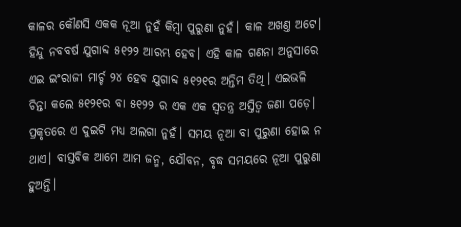କାଳର କୌଣସି ଏକକ ନୂଆ ନୁହଁ କିମ୍ବା ପୁରୁଣା ନୁହଁ। କାଳ ଅଖଣ୍ତ ଅଟେ। ହିନ୍ଦୁ ନବବର୍ଷ ଯୁଗାବ୍ଦ ୫୧୨୨ ଆରମ୍ଭ ହେବ। ଏହି କାଳ ଗଣନା ଅନୁସାରେ ଏଇ ଇଂରାଜୀ ମାର୍ଚ୍ଚ ୨୪ ହେବ ଯୁଗାବ୍ଦ ୫୧୨୧ର ଅନ୍ତିମ ତିଥି। ଏଇଭଳି ଚିନ୍ତା କଲେ ୫୧୨୧ର ବା ୫୧୨୨ ର ଏକ ଏକ ସ୍ୱତନ୍ତ୍ର ଅସ୍ତିତ୍ୱ ଜଣା ପଡ଼େ। ପ୍ରକୃତରେ ଏ ଦୁଇଟି ମଧ୍ୟ ଅଲଗା ନୁହଁ। ସମୟ ନୂଆ ବା ପୁରୁଣା ହୋଇ ନ ଥାଏ। ବାସ୍ତବିକ ଆମେ ଆମ ଜନ୍ମ, ଯୌବନ, ବୃଦ୍ଧ ସମୟରେ ନୂଆ ପୁରୁଣା ହୁଅନ୍ତି।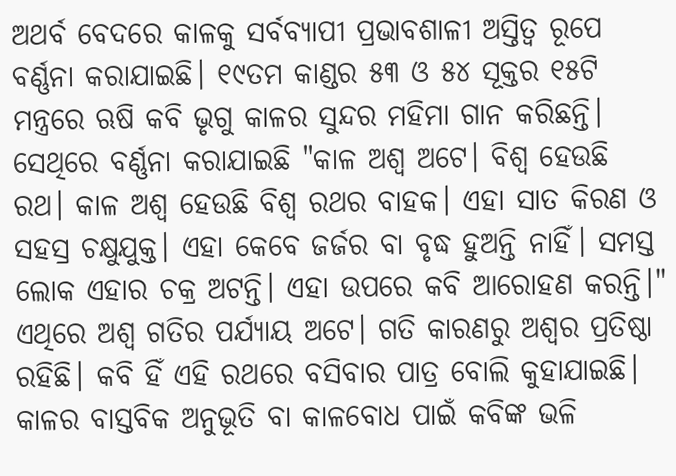ଅଥର୍ବ ବେଦରେ କାଳକୁ ସର୍ବବ୍ୟାପୀ ପ୍ରଭାବଶାଳୀ ଅସ୍ତିତ୍ୱ ରୂପେ ବର୍ଣ୍ଣନା କରାଯାଇଛି। ୧୯ତମ କାଣ୍ଡର ୫୩ ଓ ୫୪ ସୂକ୍ତର ୧୫ଟି ମନ୍ତ୍ରରେ ଋଷି କବି ଭୃଗୁ କାଳର ସୁନ୍ଦର ମହିମା ଗାନ କରିଛନ୍ତି। ସେଥିରେ ବର୍ଣ୍ଣନା କରାଯାଇଛି "କାଳ ଅଶ୍ୱ ଅଟେ। ବିଶ୍ୱ ହେଉଛି ରଥ। କାଳ ଅଶ୍ୱ ହେଉଛି ବିଶ୍ୱ ରଥର ବାହକ। ଏହା ସାତ କିରଣ ଓ ସହସ୍ର ଚକ୍ଷୁଯୁକ୍ତ। ଏହା କେବେ ଜର୍ଜର ବା ବୃଦ୍ଧ ହୁଅନ୍ତି ନାହିଁ। ସମସ୍ତ ଲୋକ ଏହାର ଚକ୍ର ଅଟନ୍ତି। ଏହା ଉପରେ କବି ଆରୋହଣ କରନ୍ତି।"
ଏଥିରେ ଅଶ୍ୱ ଗତିର ପର୍ଯ୍ୟାୟ ଅଟେ। ଗତି କାରଣରୁ ଅଶ୍ୱର ପ୍ରତିଷ୍ଠା ରହିଛି। କବି ହିଁ ଏହି ରଥରେ ବସିବାର ପାତ୍ର ବୋଲି କୁହାଯାଇଛି। କାଳର ବାସ୍ତବିକ ଅନୁଭୂତି ବା କାଳବୋଧ ପାଇଁ କବିଙ୍କ ଭଳି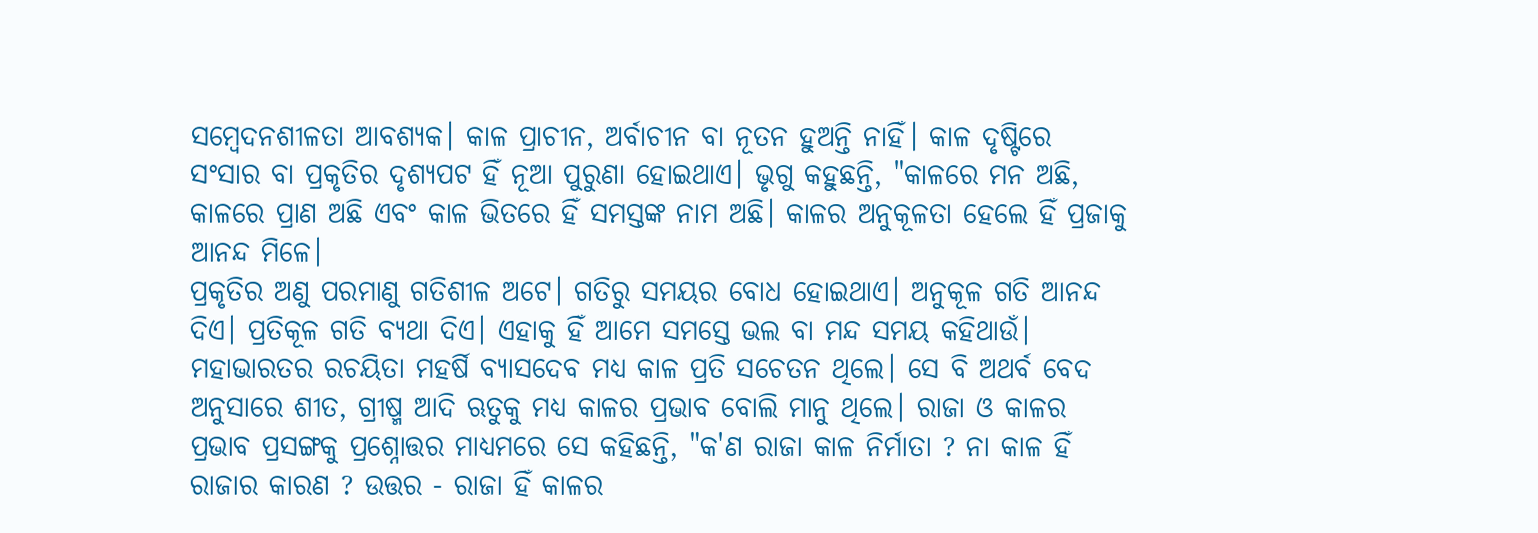ସମ୍ବେଦନଶୀଳତା ଆବଶ୍ୟକ। କାଳ ପ୍ରାଚୀନ, ଅର୍ବାଚୀନ ବା ନୂତନ ହୁଅନ୍ତି ନାହିଁ। କାଳ ଦୃଷ୍ଟିରେ ସଂସାର ବା ପ୍ରକୃତିର ଦୃଶ୍ୟପଟ ହିଁ ନୂଆ ପୁରୁଣା ହୋଇଥାଏ। ଭୃଗୁ କହୁଛନ୍ତି, "କାଳରେ ମନ ଅଛି, କାଳରେ ପ୍ରାଣ ଅଛି ଏବଂ କାଳ ଭିତରେ ହିଁ ସମସ୍ତଙ୍କ ନାମ ଅଛି। କାଳର ଅନୁକୂଳତା ହେଲେ ହିଁ ପ୍ରଜାକୁ ଆନନ୍ଦ ମିଳେ।
ପ୍ରକୃତିର ଅଣୁ ପରମାଣୁ ଗତିଶୀଳ ଅଟେ। ଗତିରୁ ସମୟର ବୋଧ ହୋଇଥାଏ। ଅନୁକୂଳ ଗତି ଆନନ୍ଦ ଦିଏ। ପ୍ରତିକୂଳ ଗତି ବ୍ୟଥା ଦିଏ। ଏହାକୁ ହିଁ ଆମେ ସମସ୍ତେ ଭଲ ବା ମନ୍ଦ ସମୟ କହିଥାଉଁ।
ମହାଭାରତର ରଚୟିତା ମହର୍ଷି ବ୍ୟାସଦେବ ମଧ୍ୟ କାଳ ପ୍ରତି ସଚେତନ ଥିଲେ। ସେ ବି ଅଥର୍ବ ବେଦ ଅନୁସାରେ ଶୀତ, ଗ୍ରୀଷ୍ମ ଆଦି ଋତୁକୁ ମଧ୍ୟ କାଳର ପ୍ରଭାବ ବୋଲି ମାନୁ ଥିଲେ। ରାଜା ଓ କାଳର ପ୍ରଭାବ ପ୍ରସଙ୍ଗକୁ ପ୍ରଶ୍ନୋତ୍ତର ମାଧ୍ୟମରେ ସେ କହିଛନ୍ତି, "କ'ଣ ରାଜା କାଳ ନିର୍ମାତା ? ନା କାଳ ହିଁ ରାଜାର କାରଣ ? ଉତ୍ତର - ରାଜା ହିଁ କାଳର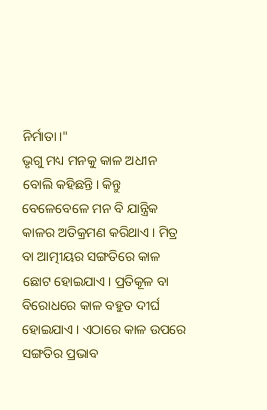ନିର୍ମାତା।"
ଭୃଗୁ ମଧ୍ୟ ମନକୁ କାଳ ଅଧୀନ ବୋଲି କହିଛନ୍ତି। କିନ୍ତୁ ବେଳେବେଳେ ମନ ବି ଯାନ୍ତ୍ରିକ କାଳର ଅତିକ୍ରମଣ କରିଥାଏ। ମିତ୍ର ବା ଆତ୍ମୀୟର ସଙ୍ଗତିରେ କାଳ ଛୋଟ ହୋଇଯାଏ। ପ୍ରତିକୂଳ ବା ବିରୋଧରେ କାଳ ବହୁତ ଦୀର୍ଘ ହୋଇଯାଏ। ଏଠାରେ କାଳ ଉପରେ ସଙ୍ଗତିର ପ୍ରଭାବ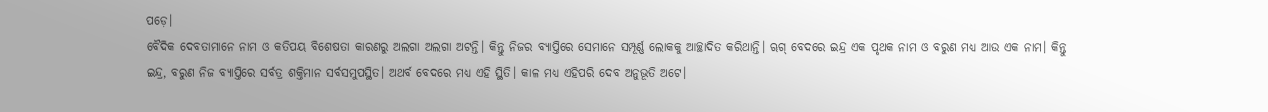ପଡ଼େ।
ବୈଦିକ ଦେବତାମାନେ ନାମ ଓ କତିପୟ ବିଶେଷତା କାରଣରୁ ଅଲଗା ଅଲଗା ଅଟନ୍ତି। କିନ୍ତୁ ନିଜର ବ୍ୟାପ୍ତିରେ ସେମାନେ ସମ୍ପୂର୍ଣ୍ଣ ଲୋକକୁ ଆଚ୍ଛାଦିତ କରିଥାନ୍ତି। ୠଗ୍ ବେଦରେ ଇନ୍ଦ୍ର ଏକ ପୃଥକ ନାମ ଓ ବରୁଣ ମଧ୍ୟ ଆଉ ଏକ ନାମ। କିନ୍ତୁ ଇନ୍ଦ୍ର, ବରୁଣ ନିଜ ବ୍ୟାପ୍ତିରେ ସର୍ବତ୍ର ଶକ୍ତିମାନ ସର୍ବସମୁପସ୍ଥିତ। ଅଥର୍ବ ବେଦରେ ମଧ୍ୟ ଏହି ସ୍ଥିତି। କାଳ ମଧ୍ୟ ଏହିପରି ଦେବ ଅନୁଭୂତି ଅଟେ।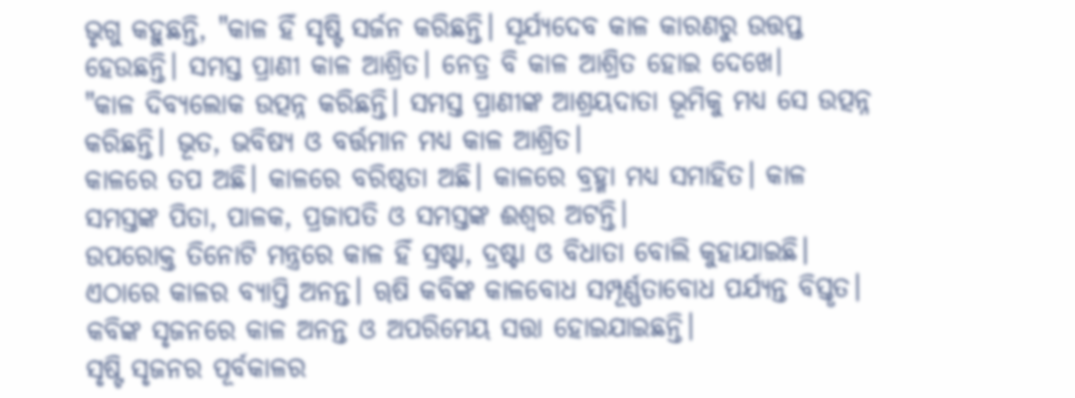ଭୃଗୁ କହୁଛନ୍ତି, "କାଳ ହିଁ ସୃଷ୍ଟି ସର୍ଜନ କରିଛନ୍ତି। ସୂର୍ଯ୍ୟଦେବ କାଳ କାରଣରୁ ଉତ୍ତପ୍ତ ହେଉଛନ୍ତି। ସମସ୍ତ ପ୍ରାଣୀ କାଳ ଆଶ୍ରିତ। ନେତ୍ର ବି କାଳ ଆଶ୍ରିତ ହୋଇ ଦେଖେ।
"କାଳ ଦିବ୍ୟଲୋକ ଉତ୍ପନ୍ନ କରିଛନ୍ତି। ସମସ୍ତ ପ୍ରାଣୀଙ୍କ ଆଶ୍ରୟଦାତା ଭୂମିକୁ ମଧ୍ୟ ସେ ଉତ୍ପନ୍ନ କରିଛନ୍ତି। ଭୂତ, ଭବିଷ୍ୟ ଓ ବର୍ତ୍ତମାନ ମଧ୍ୟ କାଳ ଆଶ୍ରିତ।
କାଳରେ ତପ ଅଛି। କାଳରେ ବରିଷ୍ଠତା ଅଛି। କାଳରେ ବ୍ରହ୍ମା ମଧ୍ୟ ସମାହିତ। କାଳ ସମସ୍ତଙ୍କ ପିତା, ପାଳକ, ପ୍ରଜାପତି ଓ ସମସ୍ତଙ୍କ ଈଶ୍ୱର ଅଟନ୍ତି।
ଉପରୋକ୍ତ ତିନୋଟି ମନ୍ତ୍ରରେ କାଳ ହିଁ ସ୍ରଷ୍ଟା, ଦ୍ରଷ୍ଟା ଓ ବିଧାତା ବୋଲି କୁହାଯାଇଛି। ଏଠାରେ କାଳର ବ୍ୟାପ୍ତି ଅନନ୍ତ। ୠଷି କବିଙ୍କ କାଳବୋଧ ସମ୍ପୂର୍ଣ୍ଣତାବୋଧ ପର୍ଯ୍ୟନ୍ତ ବିସ୍ତୃତ। କବିଙ୍କ ସୃଜନରେ କାଳ ଅନନ୍ତ ଓ ଅପରିମେୟ ସତ୍ତା ହୋଇଯାଇଛନ୍ତି।
ସୃଷ୍ଟି ସୃଜନର ପୂର୍ବକାଳର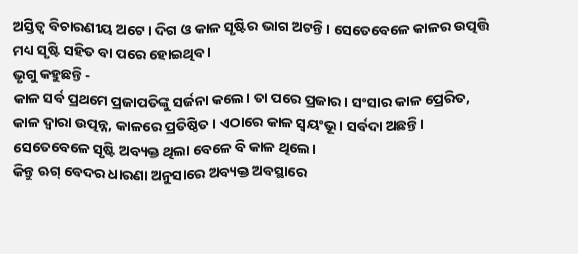ଅସ୍ତିତ୍ୱ ବିଚାରଣୀୟ ଅଟେ। ଦିଗ ଓ କାଳ ସୃଷ୍ଟିର ଭାଗ ଅଟନ୍ତି। ସେତେବେଳେ କାଳର ଉତ୍ପତ୍ତି ମଧ୍ୟ ସୃଷ୍ଟି ସହିତ ବା ପରେ ହୋଇଥିବ ।
ଭୃଗୁ କହୁଛନ୍ତି -
କାଳ ସର୍ବ ପ୍ରଥମେ ପ୍ରଜାପତିଙ୍କୁ ସର୍ଜନା କଲେ। ତା ପରେ ପ୍ରଜାର। ସଂସାର କାଳ ପ୍ରେରିତ, କାଳ ଦ୍ୱାରା ଉତ୍ପନ୍ନ, କାଳରେ ପ୍ରତିଷ୍ଠିତ। ଏଠାରେ କାଳ ସ୍ୱୟଂଭୂ। ସର୍ବଦା ଅଛନ୍ତି। ସେତେବେଳେ ସୃଷ୍ଟି ଅବ୍ୟକ୍ତ ଥିଲା ବେଳେ ବି କାଳ ଥିଲେ।
କିନ୍ତୁ ଋଗ୍ ବେଦର ଧାରଣା ଅନୁସାରେ ଅବ୍ୟକ୍ତ ଅବସ୍ଥାରେ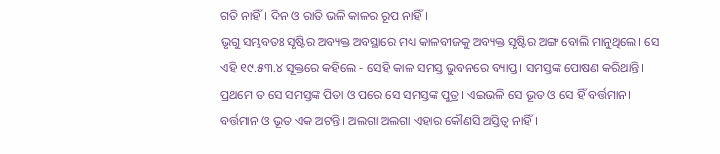ଗତି ନାହିଁ। ଦିନ ଓ ରାତି ଭଳି କାଳର ରୂପ ନାହିଁ।
ଭୃଗୁ ସମ୍ଭବତଃ ସୃଷ୍ଟିର ଅବ୍ୟକ୍ତ ଅବସ୍ଥାରେ ମଧ୍ୟ କାଳବୀଜକୁ ଅବ୍ୟକ୍ତ ସୃଷ୍ଟିର ଅଙ୍ଗ ବୋଲି ମାନୁଥିଲେ। ସେ ଏହି ୧୯.୫୩.୪ ସୂକ୍ତରେ କହିଲେ - ସେହି କାଳ ସମସ୍ତ ଭୁବନରେ ବ୍ୟାପ୍ତ। ସମସ୍ତଙ୍କ ପୋଷଣ କରିଥାନ୍ତି। ପ୍ରଥମେ ତ ସେ ସମସ୍ତଙ୍କ ପିତା ଓ ପରେ ସେ ସମସ୍ତଙ୍କ ପୁତ୍ର। ଏଇଭଳି ସେ ଭୂତ ଓ ସେ ହିଁ ବର୍ତ୍ତମାନ। ବର୍ତ୍ତମାନ ଓ ଭୂତ ଏକ ଅଟନ୍ତି। ଅଲଗା ଅଲଗା ଏହାର କୌଣସି ଅସ୍ତିତ୍ବ ନାହିଁ।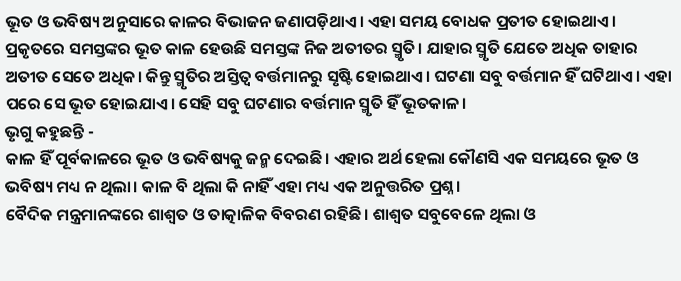ଭୂତ ଓ ଭବିଷ୍ୟ ଅନୁସାରେ କାଳର ବିଭାଜନ ଜଣାପଡ଼ିଥାଏ। ଏହା ସମୟ ବୋଧକ ପ୍ରତୀତ ହୋଇଥାଏ। ପ୍ରକୃତରେ ସମସ୍ତଙ୍କର ଭୂତ କାଳ ହେଉଛି ସମସ୍ତଙ୍କ ନିଜ ଅତୀତର ସ୍ମୃତି। ଯାହାର ସ୍ମୃତି ଯେତେ ଅଧିକ ତାହାର ଅତୀତ ସେତେ ଅଧିକ। କିନ୍ତୁ ସ୍ମୃତିର ଅସ୍ତିତ୍ୱ ବର୍ତ୍ତମାନରୁ ସୃଷ୍ଟି ହୋଇଥାଏ। ଘଟଣା ସବୁ ବର୍ତ୍ତମାନ ହିଁ ଘଟିଥାଏ। ଏହା ପରେ ସେ ଭୂତ ହୋଇଯାଏ। ସେହି ସବୁ ଘଟଣାର ବର୍ତ୍ତମାନ ସ୍ମୃତି ହିଁ ଭୂତକାଳ।
ଭୃଗୁ କହୁଛନ୍ତି -
କାଳ ହିଁ ପୂର୍ବକାଳରେ ଭୂତ ଓ ଭବିଷ୍ୟକୁ ଜନ୍ମ ଦେଇଛି। ଏହାର ଅର୍ଥ ହେଲା କୌଣସି ଏକ ସମୟରେ ଭୂତ ଓ ଭବିଷ୍ୟ ମଧ୍ୟ ନ ଥିଲା। କାଳ ବି ଥିଲା କି ନାହିଁ ଏହା ମଧ୍ୟ ଏକ ଅନୁତ୍ତରିତ ପ୍ରଶ୍ନ।
ବୈଦିକ ମନ୍ତ୍ରମାନଙ୍କରେ ଶାଶ୍ୱତ ଓ ତାତ୍କାଳିକ ବିବରଣ ରହିଛି। ଶାଶ୍ୱତ ସବୁବେଳେ ଥିଲା ଓ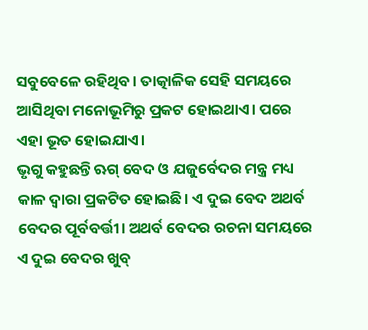ସବୁବେଳେ ରହିଥିବ। ତାତ୍କାଳିକ ସେହି ସମୟରେ ଆସିଥିବା ମନୋଭୂମିରୁ ପ୍ରକଟ ହୋଇଥାଏ। ପରେ ଏହା ଭୂତ ହୋଇଯାଏ।
ଭୃଗୁ କହୁଛନ୍ତି ଋଗ୍ ବେଦ ଓ ଯଜୁର୍ବେଦର ମନ୍ତ୍ର ମଧ୍ୟ କାଳ ଦ୍ୱାରା ପ୍ରକଟିତ ହୋଇଛି। ଏ ଦୁଇ ବେଦ ଅଥର୍ବ ବେଦର ପୂର୍ବବର୍ତ୍ତୀ। ଅଥର୍ବ ବେଦର ରଚନା ସମୟରେ ଏ ଦୁଇ ବେଦର ଖୁବ୍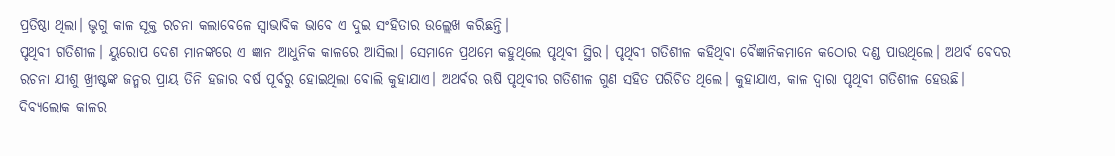ପ୍ରତିଷ୍ଠା ଥିଲା। ଭୃଗୁ କାଳ ସୂକ୍ତ ରଚନା କଲାବେଳେ ସ୍ୱାଭାବିକ ଭାବେ ଏ ଦୁଇ ସଂହିତାର ଉଲ୍ଲେଖ କରିଛନ୍ତି।
ପୃଥିବୀ ଗତିଶୀଳ। ୟୁରୋପ ଦେଶ ମାନଙ୍କରେ ଏ ଜ୍ଞାନ ଆଧୁନିକ କାଳରେ ଆସିଲା। ସେମାନେ ପ୍ରଥମେ କହୁଥିଲେ ପୃଥିବୀ ସ୍ଥିର। ପୃଥିବୀ ଗତିଶୀଳ କହିଥିବା ବୈଜ୍ଞାନିକମାନେ କଠୋର ଦଣ୍ଡ ପାଉଥିଲେ। ଅଥର୍ବ ବେଦର ରଚନା ଯୀଶୁ ଖ୍ରୀଷ୍ଟଙ୍କ ଜନ୍ମର ପ୍ରାୟ ତିନି ହଜାର ବର୍ଷ ପୂର୍ବରୁ ହୋଇଥିଲା ବୋଲି କୁହାଯାଏ। ଅଥର୍ବର ଋଷି ପୃଥିବୀର ଗତିଶୀଳ ଗୁଣ ସହିତ ପରିଚିତ ଥିଲେ। କୁହାଯାଏ, କାଳ ଦ୍ୱାରା ପୃଥିବୀ ଗତିଶୀଳ ହେଉଛି। ଦିବ୍ୟଲୋକ କାଳର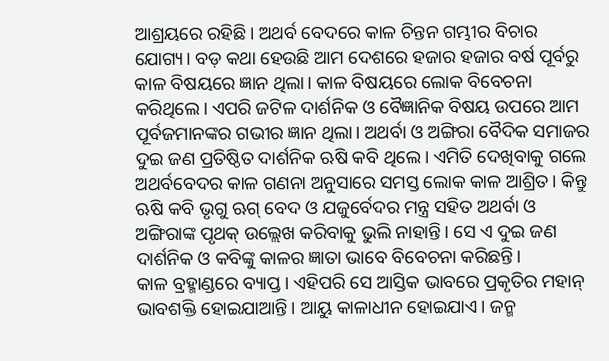ଆଶ୍ରୟରେ ରହିଛି। ଅଥର୍ବ ବେଦରେ କାଳ ଚିନ୍ତନ ଗମ୍ଭୀର ବିଚାର ଯୋଗ୍ୟ। ବଡ଼ କଥା ହେଉଛି ଆମ ଦେଶରେ ହଜାର ହଜାର ବର୍ଷ ପୂର୍ବରୁ କାଳ ବିଷୟରେ ଜ୍ଞାନ ଥିଲା। କାଳ ବିଷୟରେ ଲୋକ ବିବେଚନା କରିଥିଲେ। ଏପରି ଜଟିଳ ଦାର୍ଶନିକ ଓ ବୈଜ୍ଞାନିକ ବିଷୟ ଉପରେ ଆମ ପୂର୍ବଜମାନଙ୍କର ଗଭୀର ଜ୍ଞାନ ଥିଲା। ଅଥର୍ବା ଓ ଅଙ୍ଗିରା ବୈଦିକ ସମାଜର ଦୁଇ ଜଣ ପ୍ରତିଷ୍ଠିତ ଦାର୍ଶନିକ ଋଷି କବି ଥିଲେ। ଏମିତି ଦେଖିବାକୁ ଗଲେ ଅଥର୍ବବେଦର କାଳ ଗଣନା ଅନୁସାରେ ସମସ୍ତ ଲୋକ କାଳ ଆଶ୍ରିତ। କିନ୍ତୁ ଋଷି କବି ଭୃଗୁ ଋଗ୍ ବେଦ ଓ ଯଜୁର୍ବେଦର ମନ୍ତ୍ର ସହିତ ଅଥର୍ବା ଓ ଅଙ୍ଗିରାଙ୍କ ପୃଥକ୍ ଉଲ୍ଲେଖ କରିବାକୁ ଭୁଲି ନାହାନ୍ତି। ସେ ଏ ଦୁଇ ଜଣ ଦାର୍ଶନିକ ଓ କବିଙ୍କୁ କାଳର ଜ୍ଞାତା ଭାବେ ବିବେଚନା କରିଛନ୍ତି।
କାଳ ବ୍ରହ୍ମାଣ୍ଡରେ ବ୍ୟାପ୍ତ। ଏହିପରି ସେ ଆସ୍ତିକ ଭାବରେ ପ୍ରକୃତିର ମହାନ୍ ଭାବଶକ୍ତି ହୋଇଯାଆନ୍ତି। ଆୟୁ କାଳାଧୀନ ହୋଇଯାଏ। ଜନ୍ମ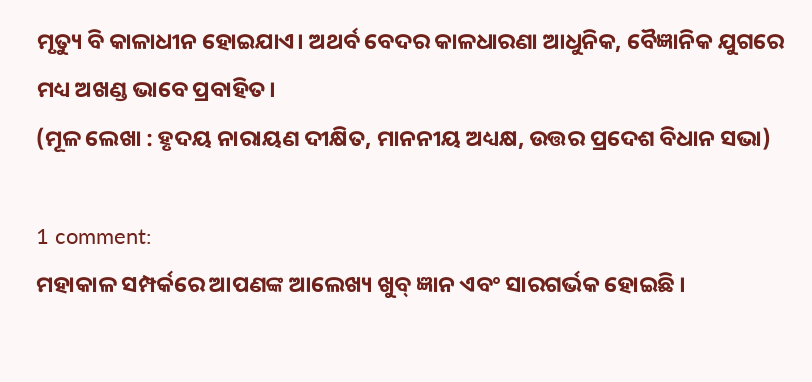ମୃତ୍ୟୁ ବି କାଳାଧୀନ ହୋଇଯାଏ। ଅଥର୍ବ ବେଦର କାଳଧାରଣା ଆଧୁନିକ, ବୈଜ୍ଞାନିକ ଯୁଗରେ ମଧ୍ୟ ଅଖଣ୍ଡ ଭାବେ ପ୍ରବାହିତ।
(ମୂଳ ଲେଖା : ହୃଦୟ ନାରାୟଣ ଦୀକ୍ଷିତ, ମାନନୀୟ ଅଧ୍ୟକ୍ଷ, ଉତ୍ତର ପ୍ରଦେଶ ବିଧାନ ସଭା)

1 comment:
ମହାକାଳ ସମ୍ପର୍କରେ ଆପଣଙ୍କ ଆଲେଖ୍ୟ ଖୁବ୍ ଜ୍ଞାନ ଏବଂ ସାରଗର୍ଭକ ହୋଇଛି ।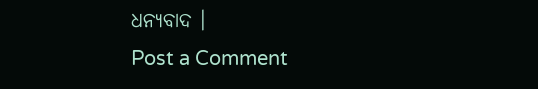ଧନ୍ୟବାଦ ।
Post a Comment